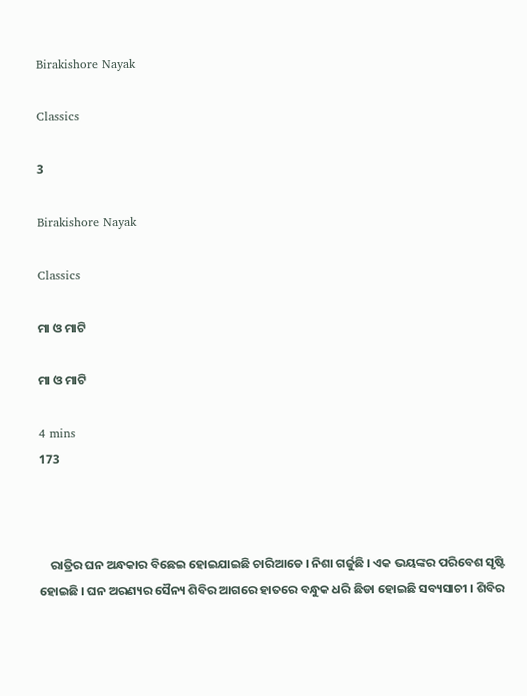Birakishore Nayak

Classics

3

Birakishore Nayak

Classics

ମା ଓ ମାଟି

ମା ଓ ମାଟି

4 mins
173



    ରାତ୍ରିର ଘନ ଅନ୍ଧକାର ବିଛେଇ ହୋଇଯାଇଛି ଚାରିଆଡେ । ନିଶା ଗର୍ଜୁଛି । ଏକ ଭୟଙ୍କର ପରିବେଶ ସୃଷ୍ଟି ହୋଇଛି । ଘନ ଅରଣ୍ୟର ସୈନ୍ୟ ଶିବିର ଆଗରେ ହାତରେ ବନ୍ଧୁକ ଧରି ଛିଡା ହୋଇଛି ସବ୍ୟସାଚୀ । ଶିବିର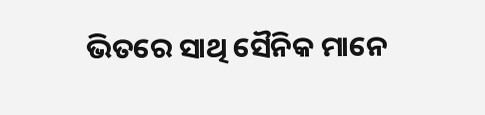ଭିତରେ ସାଥି ସୈନିକ ମାନେ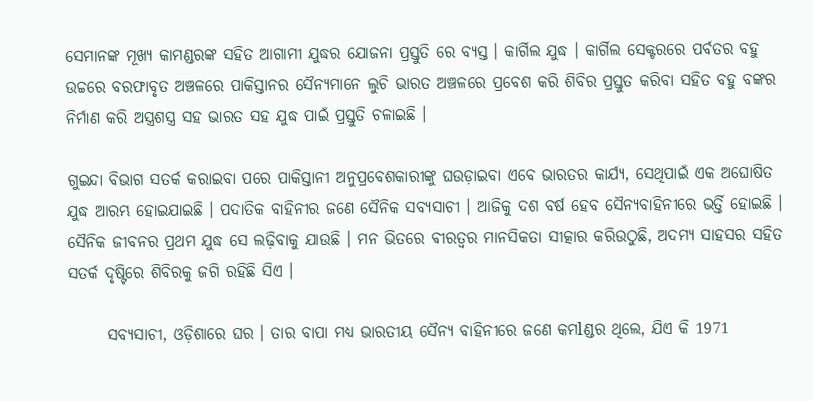ସେମାନଙ୍କ ମୂଖ୍ୟ କାମଣ୍ଡରଙ୍କ ସହିତ ଆଗାମୀ ଯୁଦ୍ଧର ଯୋଜନା ପ୍ରସ୍ତୁତି ରେ ବ୍ୟସ୍ତ । କାର୍ଗିଲ ଯୁଦ୍ଧ । କାର୍ଗିଲ ସେକ୍ଟରରେ ପର୍ବତର ବହୁ ଉଚ୍ଚରେ ବରଫାବୃତ ଅଞ୍ଚଳରେ ପାକିସ୍ତାନର ସୈନ୍ୟମାନେ ଲୁଚି ଭାରତ ଅଞ୍ଚଳରେ ପ୍ରବେଶ କରି ଶିବିର ପ୍ରସ୍ତୁତ କରିବା ସହିତ ବହୁ ବଙ୍କର ନିର୍ମାଣ କରି ଅସ୍ତ୍ରଶସ୍ତ୍ର ସହ ଭାରତ ସହ ଯୁଦ୍ଧ ପାଇଁ ପ୍ରସ୍ତୁତି ଚଳାଇଛି ।

ଗୁଇନ୍ଦା ବିଭାଗ ସତର୍କ କରାଇବା ପରେ ପାକିସ୍ତାନୀ ଅନୁପ୍ରବେଶକାରୀଙ୍କୁ ଘଉଡ଼ାଇବା ଏବେ ଭାରତର କାର୍ଯ୍ୟ, ସେଥିପାଇଁ ଏକ ଅଘୋଷିତ ଯୁଦ୍ଧ ଆରମ୍ଭ ହୋଇଯାଇଛି । ପଦାତିକ ବାହିନୀର ଜଣେ ସୈନିକ ସବ୍ୟସାଚୀ । ଆଜିକୁ ଦଶ ବର୍ଷ ହେବ ସୈନ୍ୟବାହିନୀରେ ଭର୍ତ୍ତି ହୋଇଛି । ସୈନିକ ଜୀବନର ପ୍ରଥମ ଯୁଦ୍ଧ ସେ ଲଢ଼ିବାକୁ ଯାଉଛି । ମନ ଭିତରେ ଵୀରତ୍ୱର ମାନସିକତା ସୀତ୍କାର କରିଉଠୁଛି, ଅଦମ୍ୟ ସାହସର ସହିତ ସତର୍କ ଦୃଷ୍ଟିରେ ଶିବିରକୁ ଜଗି ରହିଛି ସିଏ ।

      ସବ୍ୟସାଚୀ, ଓଡ଼ିଶାରେ ଘର । ତାର ବାପା ମଧ୍ୟ ଭାରତୀୟ ସୈନ୍ୟ ବାହିନୀରେ ଜଣେ କମlଣ୍ଡର ଥିଲେ, ଯିଏ କି 1971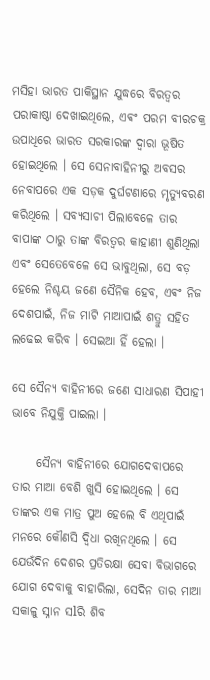ମସିହା ଭାରତ ପାକିସ୍ଥାନ ଯୁଦ୍ଧରେ ବିରତ୍ୱର ପରାକାଷ୍ଠା ଦେଖାଇଥିଲେ, ଏଵଂ ପରମ ବୀରଚକ୍ର ଉପାଧିରେ ଭାରତ ସରକାରଙ୍କ ଦ୍ୱାରା ଭୂଷିତ ହୋଇଥିଲେ । ସେ ସେନାବାହିନୀରୁ ଅବସର ନେବାପରେ ଏକ ସଡ଼କ ଦୁର୍ଘଟଣାରେ ମୃତ୍ୟୁବରଣ କରିଥିଲେ । ସବ୍ୟସାଚୀ ପିଲାବେଳେ ତାର ବାପାଙ୍କ ଠାରୁ ତାଙ୍କ ବିରତ୍ୱର କାହାଣୀ ଶୁଣିଥିଲା ଏବଂ ସେତେବେଳେ ସେ ଭାବୁଥିଲା, ସେ ବଡ଼ ହେଲେ ନିଶ୍ଚୟ ଜଣେ ସୈନିକ ହେବ, ଏଵଂ ନିଜ ଦେଶପାଇଁ, ନିଜ ମାଟି ମାଆପାଇଁ ଶତ୍ରୁ ସହିତ ଲଢେଇ କରିବ । ସେଇଆ ହିଁ ହେଲା ।

ସେ ସୈନ୍ୟ ବାହିନୀରେ ଜଣେ ସାଧାରଣ ସିପାହୀ ଭାବେ ନିଯୁକ୍ତି ପାଇଲା ।

     ସୈନ୍ୟ ବାହିନୀରେ ଯୋଗଦେବାପରେ ତାର ମାଆ ବେଶି ଖୁସି ହୋଇଥିଲେ । ସେ ତାଙ୍କର ଏକ ମାତ୍ର ପୁଅ ହେଲେ ବି ଏଥିପାଇଁ ମନରେ କୌଣସି ଦ୍ଵିଧା ରଖିନଥିଲେ । ସେ ଯେଉଁଦିନ ଦେଶର ପ୍ରତିରକ୍ଷା ସେବା ବିଭାଗରେ ଯୋଗ ଦେବାକୁ ବାହାରିଲା, ସେଦିନ ତାର ମାଆ ସକାଳୁ ସ୍ନାନ ସlରି ଶିବ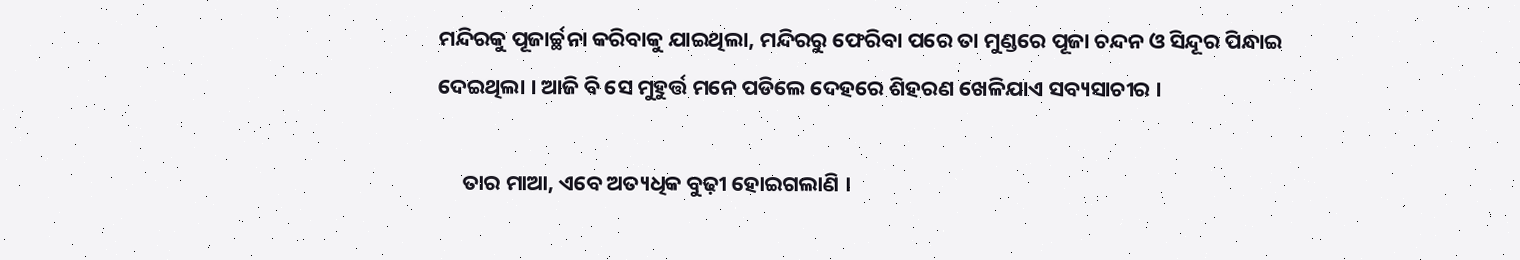ମନ୍ଦିରକୁ ପୂଜାର୍ଚ୍ଛନା କରିବାକୁ ଯାଇଥିଲା, ମନ୍ଦିରରୁ ଫେରିବା ପରେ ତା ମୁଣ୍ଡରେ ପୂଜା ଚନ୍ଦନ ଓ ସିନ୍ଦୂର ପିନ୍ଧାଇ ଦେଇଥିଲା । ଆଜି ବି ସେ ମୁହୁର୍ତ୍ତ ମନେ ପଡିଲେ ଦେହରେ ଶିହରଣ ଖେଳିଯାଏ ସବ୍ୟସାଚୀର ।

     ତାର ମାଆ, ଏବେ ଅତ୍ୟଧିକ ବୁଢ଼ୀ ହୋଇଗଲାଣି ।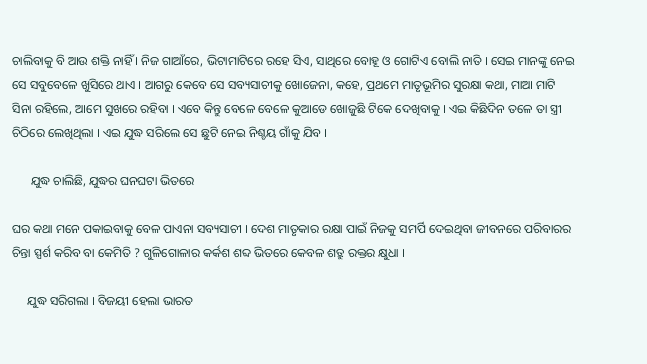ଚାଲିବାକୁ ବି ଆଉ ଶକ୍ତି ନାହିଁ । ନିଜ ଗାଆଁରେ, ଭିଟାମାଟିରେ ରହେ ସିଏ, ସାଥିରେ ବୋହୂ ଓ ଗୋଟିଏ ବୋଲି ନାତି । ସେଇ ମାନଙ୍କୁ ନେଇ ସେ ସବୁବେଳେ ଖୁସିରେ ଥାଏ । ଆଗରୁ କେବେ ସେ ସବ୍ୟସାଚୀକୁ ଖୋଜେନା, କହେ, ପ୍ରଥମେ ମାତୃଭୂମିର ସୁରକ୍ଷା କଥା, ମାଆ ମାଟି ସିନା ରହିଲେ, ଆମେ ସୁଖରେ ରହିବା । ଏବେ କିନ୍ତୁ ବେଳେ ବେଳେ କୁଆଡେ ଖୋଜୁଛି ଟିକେ ଦେଖିବାକୁ । ଏଇ କିଛିଦିନ ତଳେ ତା ସ୍ତ୍ରୀ ଚିଠିରେ ଲେଖିଥିଲା । ଏଇ ଯୁଦ୍ଧ ସରିଲେ ସେ ଛୁଟି ନେଇ ନିଶ୍ଚୟ ଗାଁକୁ ଯିବ ।

      ଯୁଦ୍ଧ ଚାଲିଛି, ଯୁଦ୍ଧର ଘନଘଟା ଭିତରେ

ଘର କଥା ମନେ ପକାଇବାକୁ ବେଳ ପାଏନା ସବ୍ୟସାଚୀ । ଦେଶ ମାତୃକାର ରକ୍ଷା ପାଇଁ ନିଜକୁ ସମର୍ପି ଦେଇଥିବା ଜୀବନରେ ପରିବାରର ଚିନ୍ତା ସ୍ପର୍ଶ କରିବ ବା କେମିତି ? ଗୁଳିଗୋଳାର କର୍କଶ ଶବ୍ଦ ଭିତରେ କେବଳ ଶତ୍ରୁ ରକ୍ତର କ୍ଷୁଧା ।

     ଯୁଦ୍ଧ ସରିଗଲା । ବିଜୟୀ ହେଲା ଭାରତ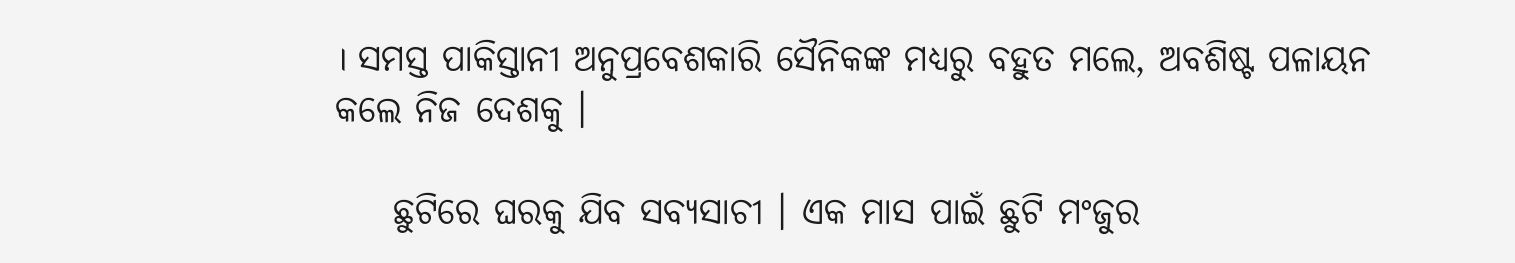। ସମସ୍ତ ପାକିସ୍ତାନୀ ଅନୁପ୍ରବେଶକାରି ସୈନିକଙ୍କ ମଧ୍ୟରୁ ବହୁତ ମଲେ, ଅବଶିଷ୍ଟ ପଳାୟନ କଲେ ନିଜ ଦେଶକୁ ।

    ଛୁଟିରେ ଘରକୁ ଯିବ ସବ୍ୟସାଚୀ । ଏକ ମାସ ପାଇଁ ଛୁଟି ମଂଜୁର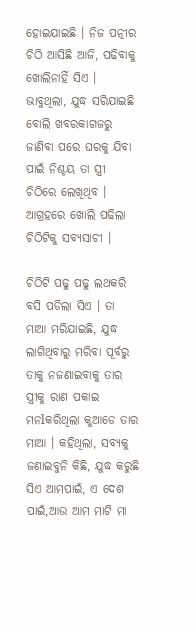ହୋଇଯାଇଛି । ନିଜ ପତ୍ନୀର ଚିଠି ଆସିଛି ଆଜି, ପଢିବାକୁ ଖୋଲିନାହିଁ ସିଏ । ଭାବୁଥିଲା, ଯୁଦ୍ଧ ସରିଯାଇଛି ବୋଲି ଖବରକାଗଜରୁ ଜାଣିବା ପରେ ଘରକୁ ଯିବା ପାଇଁ ନିଶ୍ଚୟ ତା ସ୍ତ୍ରୀ ଚିଠିରେ ଲେଖିଥିବ । ଆଗ୍ରହରେ ଖୋଲି ପଢିଲା ଚିଠିଟିକୁ ସବ୍ୟସାଚୀ ।

ଚିଠିଟି ପଢୁ ପଢୁ ଲଥକରି ବସି ପଡିଲା ସିଏ । ତା ମାଆ ମରିଯାଇଛି, ଯୁଦ୍ଧ ଲାଗିଥିବାରୁ ମରିବା ପୂର୍ବରୁ ତାକୁ ନଜଣାଇବାକୁ ତାର ସ୍ତ୍ରୀକୁ ରାଣ ପକାଇ ମନlକରିଥିଲା କୁଆଡେ ତାର ମାଆ । କହିଥିଲା, ସବ୍ୟକୁ ଜଣାଇବୁନି କିଛି, ଯୁଦ୍ଧ କରୁଛି ସିଏ ଆମପାଇଁ, ଏ ଦେଶ ପାଇଁ,ଆଉ ଆମ ମାଟି ମା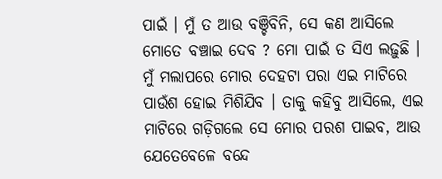ପାଇଁ । ମୁଁ ତ ଆଉ ବଞ୍ଚିବିନି, ସେ କଣ ଆସିଲେ ମୋତେ ବଞ୍ଚାଇ ଦେବ ? ମୋ ପାଇଁ ତ ସିଏ ଲଢ଼ୁଛି । ମୁଁ ମଲାପରେ ମୋର ଦେହଟା ପରା ଏଇ ମାଟିରେ ପାଉଁଶ ହୋଇ ମିଶିଯିବ । ତାକୁ କହିବୁ ଆସିଲେ, ଏଇ ମାଟିରେ ଗଡ଼ିଗଲେ ସେ ମୋର ପରଶ ପାଇବ, ଆଉ ଯେତେବେଳେ ବନ୍ଦେ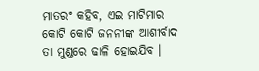ମାତରଂ କହିବ, ଏଇ ମାଟିମାର କୋଟି କୋଟି ଜନନୀଙ୍କ ଆଶୀର୍ବାଦ ତା ମୁଣ୍ଡରେ ଢାଳି ହୋଇଯିବ ।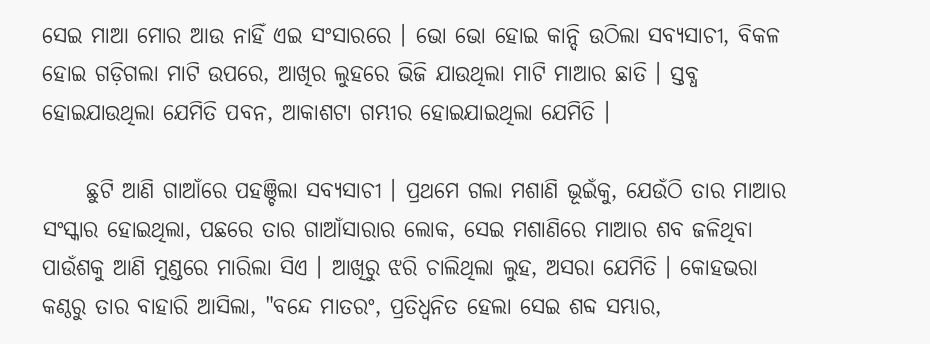ସେଇ ମାଆ ମୋର ଆଉ ନାହିଁ ଏଇ ସଂସାରରେ । ଭୋ ଭୋ ହୋଇ କାନ୍ଦି ଉଠିଲା ସବ୍ୟସାଚୀ, ବିକଳ ହୋଇ ଗଡ଼ିଗଲା ମାଟି ଉପରେ, ଆଖିର ଲୁହରେ ଭିଜି ଯାଉଥିଲା ମାଟି ମାଆର ଛାତି । ସ୍ତବ୍ଧ ହୋଇଯାଉଥିଲା ଯେମିତି ପବନ, ଆକାଶଟା ଗମ୍ଭୀର ହୋଇଯାଇଥିଲା ଯେମିତି ।

     ଛୁଟି ଆଣି ଗାଆଁରେ ପହଞ୍ଚିଲା ସବ୍ୟସାଚୀ । ପ୍ରଥମେ ଗଲା ମଶାଣି ଭୂଇଁକୁ, ଯେଉଁଠି ତାର ମାଆର ସଂସ୍କାର ହୋଇଥିଲା, ପଛରେ ତାର ଗାଆଁସାରାର ଲୋକ, ସେଇ ମଶାଣିରେ ମାଆର ଶବ ଜଳିଥିବା ପାଉଁଶକୁ ଆଣି ମୁଣ୍ଡରେ ମାରିଲା ସିଏ । ଆଖିରୁ ଝରି ଚାଲିଥିଲା ଲୁହ, ଅସରା ଯେମିତି । କୋହଭରା କଣ୍ଠରୁ ତାର ବାହାରି ଆସିଲା, "ବନ୍ଦେ ମାତରଂ, ପ୍ରତିଧ୍ୱନିତ ହେଲା ସେଇ ଶବ୍ଦ ସମ୍ଭାର,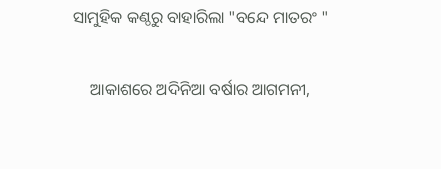ସାମୁହିକ କଣ୍ଠରୁ ବାହାରିଲା "ବନ୍ଦେ ମାତରଂ "

    ଆକାଶରେ ଅଦିନିଆ ବର୍ଷାର ଆଗମନୀ,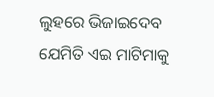ଲୁହରେ ଭିଜାଇଦେବ ଯେମିତି ଏଇ ମାଟିମାକୁ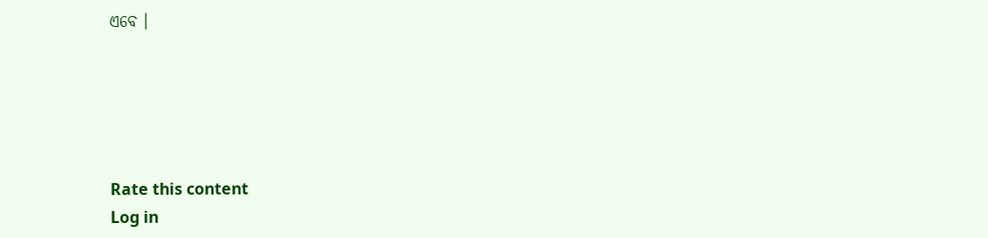ଏବେ ।





Rate this content
Log in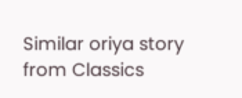Similar oriya story from Classics